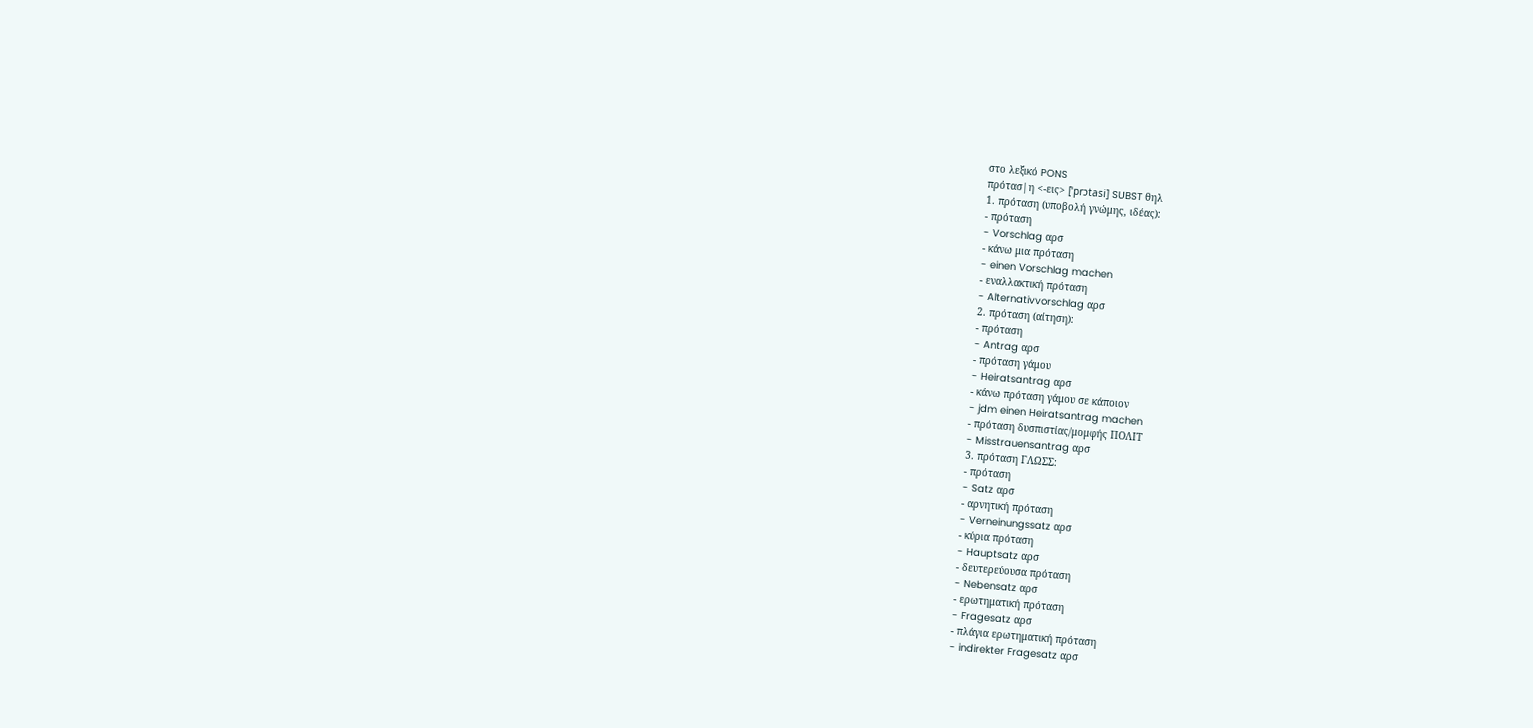στο λεξικό PONS
πρότασ|η <-εις> [ˈprɔtasi] SUBST θηλ
1. πρόταση (υποβολή γνώμης, ιδέας):
- πρόταση
- Vorschlag αρσ
- κάνω μια πρόταση
- einen Vorschlag machen
- εναλλακτική πρόταση
- Alternativvorschlag αρσ
2. πρόταση (αίτηση):
- πρόταση
- Antrag αρσ
- πρόταση γάμου
- Heiratsantrag αρσ
- κάνω πρόταση γάμου σε κάποιον
- jdm einen Heiratsantrag machen
- πρόταση δυσπιστίας/μομφής ΠΟΛΙΤ
- Misstrauensantrag αρσ
3. πρόταση ΓΛΩΣΣ:
- πρόταση
- Satz αρσ
- αρνητική πρόταση
- Verneinungssatz αρσ
- κύρια πρόταση
- Hauptsatz αρσ
- δευτερεύουσα πρόταση
- Nebensatz αρσ
- ερωτηματική πρόταση
- Fragesatz αρσ
- πλάγια ερωτηματική πρόταση
- indirekter Fragesatz αρσ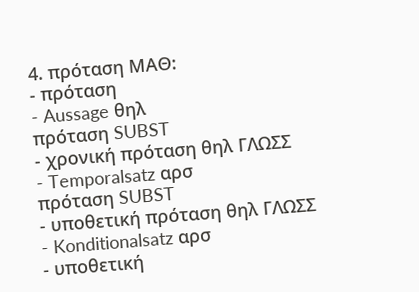4. πρόταση ΜΑΘ:
- πρόταση
- Aussage θηλ
πρόταση SUBST
- χρονική πρόταση θηλ ΓΛΩΣΣ
- Temporalsatz αρσ
πρόταση SUBST
- υποθετική πρόταση θηλ ΓΛΩΣΣ
- Konditionalsatz αρσ
- υποθετική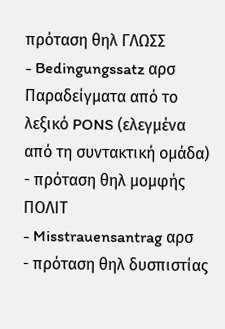πρόταση θηλ ΓΛΩΣΣ
- Bedingungssatz αρσ
Παραδείγματα από το λεξικό PONS (ελεγμένα από τη συντακτική ομάδα)
- πρόταση θηλ μομφής ΠΟΛΙΤ
- Misstrauensantrag αρσ
- πρόταση θηλ δυσπιστίας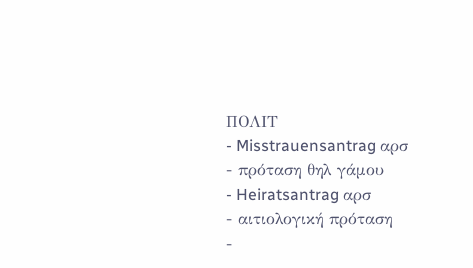ΠΟΛΙΤ
- Misstrauensantrag αρσ
- πρόταση θηλ γάμου
- Heiratsantrag αρσ
- αιτιολογική πρόταση
-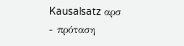Kausalsatz αρσ
- πρόταση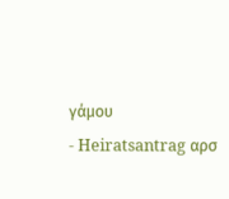γάμου
- Heiratsantrag αρσ